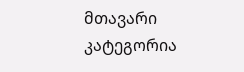მთავარი
კატეგორია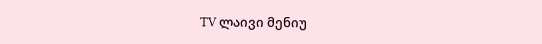TV ლაივი მენიუ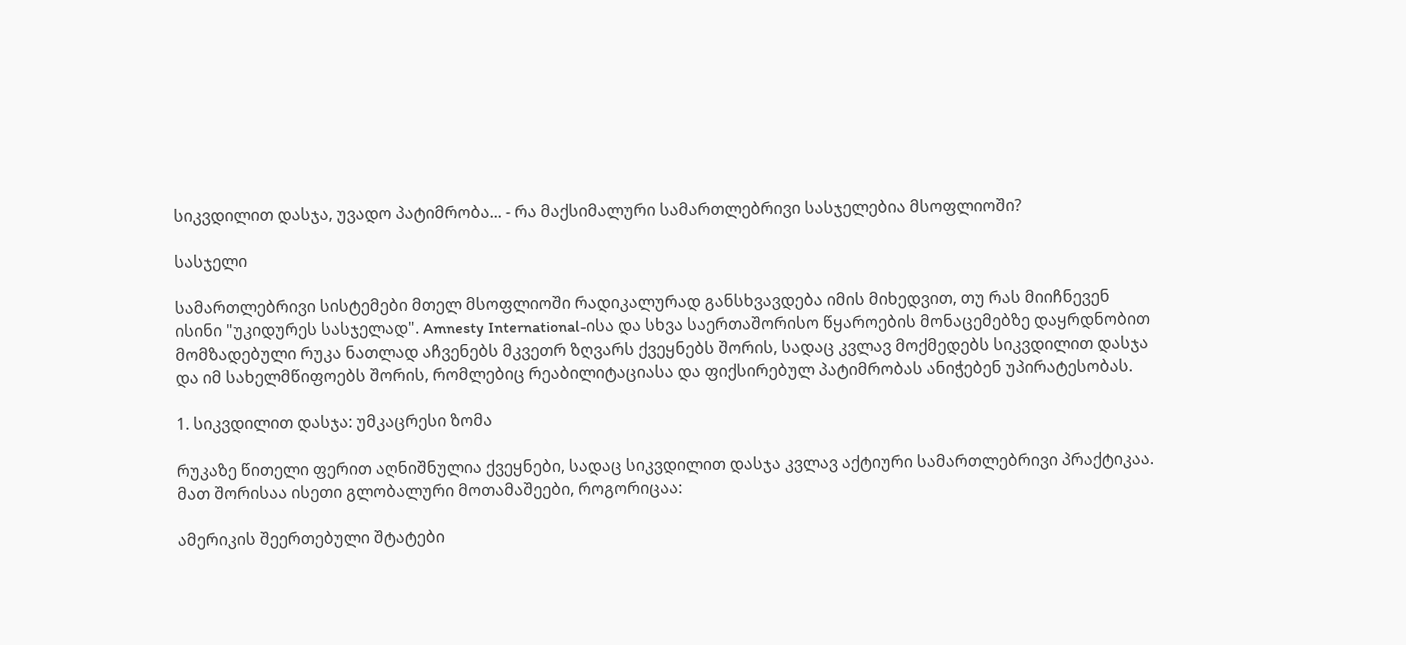სიკვდილით დასჯა, უვადო პატიმრობა... - რა მაქსიმალური სამართლებრივი სასჯელებია მსოფლიოში?

სასჯელი

სამართლებრივი სისტემები მთელ მსოფლიოში რადიკალურად განსხვავდება იმის მიხედვით, თუ რას მიიჩნევენ ისინი "უკიდურეს სასჯელად". Amnesty International-ისა და სხვა საერთაშორისო წყაროების მონაცემებზე დაყრდნობით მომზადებული რუკა ნათლად აჩვენებს მკვეთრ ზღვარს ქვეყნებს შორის, სადაც კვლავ მოქმედებს სიკვდილით დასჯა და იმ სახელმწიფოებს შორის, რომლებიც რეაბილიტაციასა და ფიქსირებულ პატიმრობას ანიჭებენ უპირატესობას.

1. სიკვდილით დასჯა: უმკაცრესი ზომა

რუკაზე წითელი ფერით აღნიშნულია ქვეყნები, სადაც სიკვდილით დასჯა კვლავ აქტიური სამართლებრივი პრაქტიკაა. მათ შორისაა ისეთი გლობალური მოთამაშეები, როგორიცაა:

ამერიკის შეერთებული შტატები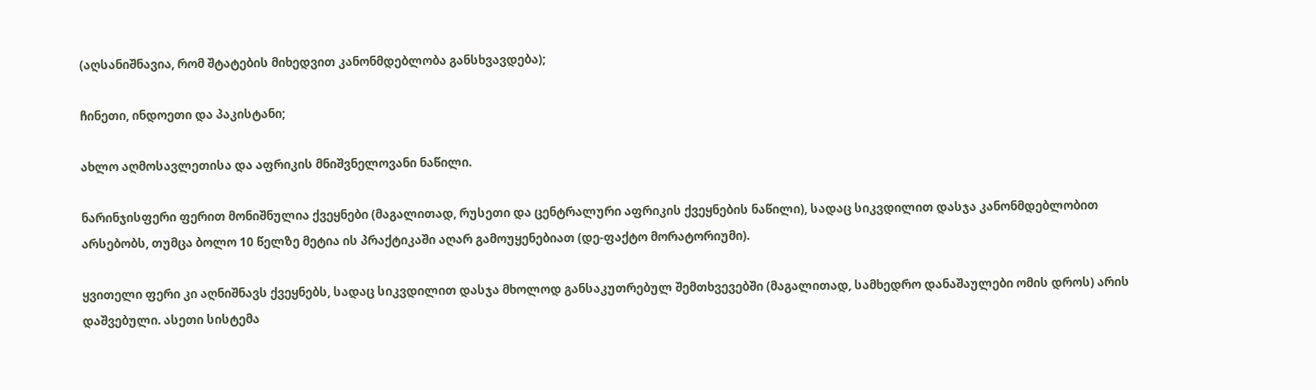(აღსანიშნავია, რომ შტატების მიხედვით კანონმდებლობა განსხვავდება);

ჩინეთი, ინდოეთი და პაკისტანი;

ახლო აღმოსავლეთისა და აფრიკის მნიშვნელოვანი ნაწილი.

ნარინჯისფერი ფერით მონიშნულია ქვეყნები (მაგალითად, რუსეთი და ცენტრალური აფრიკის ქვეყნების ნაწილი), სადაც სიკვდილით დასჯა კანონმდებლობით არსებობს, თუმცა ბოლო 10 წელზე მეტია ის პრაქტიკაში აღარ გამოუყენებიათ (დე-ფაქტო მორატორიუმი).

ყვითელი ფერი კი აღნიშნავს ქვეყნებს, სადაც სიკვდილით დასჯა მხოლოდ განსაკუთრებულ შემთხვევებში (მაგალითად, სამხედრო დანაშაულები ომის დროს) არის დაშვებული. ასეთი სისტემა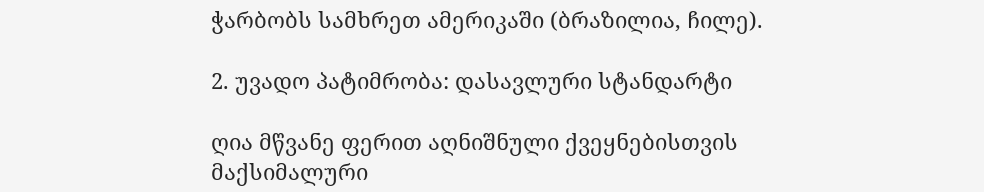ჭარბობს სამხრეთ ამერიკაში (ბრაზილია, ჩილე).

2. უვადო პატიმრობა: დასავლური სტანდარტი

ღია მწვანე ფერით აღნიშნული ქვეყნებისთვის მაქსიმალური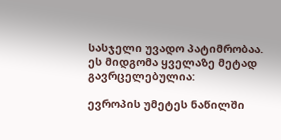სასჯელი უვადო პატიმრობაა. ეს მიდგომა ყველაზე მეტად გავრცელებულია:

ევროპის უმეტეს ნაწილში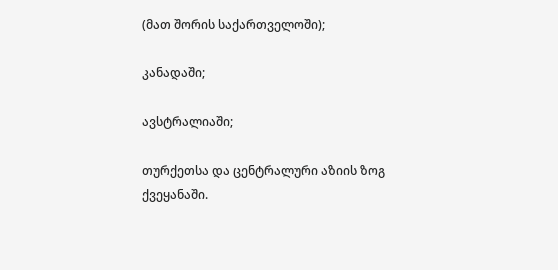(მათ შორის საქართველოში);

კანადაში;

ავსტრალიაში;

თურქეთსა და ცენტრალური აზიის ზოგ ქვეყანაში.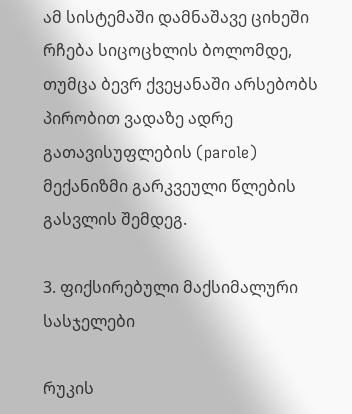ამ სისტემაში დამნაშავე ციხეში რჩება სიცოცხლის ბოლომდე, თუმცა ბევრ ქვეყანაში არსებობს პირობით ვადაზე ადრე გათავისუფლების (parole) მექანიზმი გარკვეული წლების გასვლის შემდეგ.

3. ფიქსირებული მაქსიმალური სასჯელები

რუკის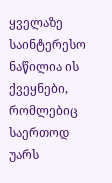ყველაზე საინტერესო ნაწილია ის ქვეყნები, რომლებიც საერთოდ უარს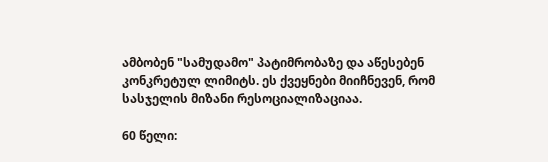ამბობენ "სამუდამო" პატიმრობაზე და აწესებენ კონკრეტულ ლიმიტს. ეს ქვეყნები მიიჩნევენ, რომ სასჯელის მიზანი რესოციალიზაციაა.

60 წელი: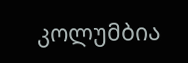კოლუმბია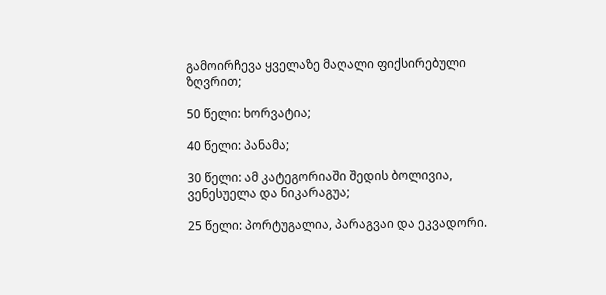გამოირჩევა ყველაზე მაღალი ფიქსირებული ზღვრით;

50 წელი: ხორვატია;

40 წელი: პანამა;

30 წელი: ამ კატეგორიაში შედის ბოლივია, ვენესუელა და ნიკარაგუა;

25 წელი: პორტუგალია, პარაგვაი და ეკვადორი.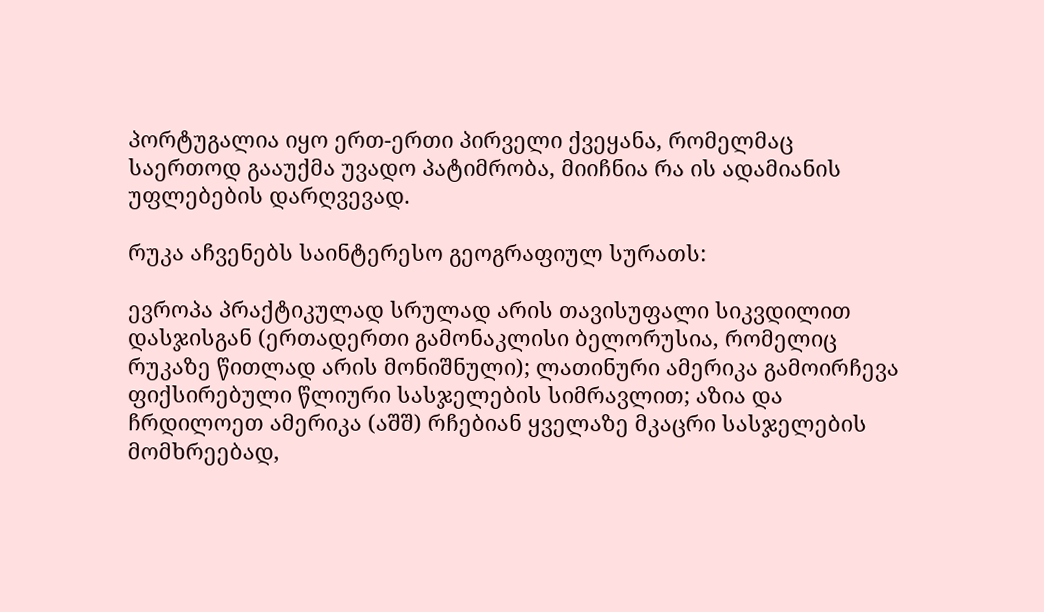პორტუგალია იყო ერთ-ერთი პირველი ქვეყანა, რომელმაც საერთოდ გააუქმა უვადო პატიმრობა, მიიჩნია რა ის ადამიანის უფლებების დარღვევად.

რუკა აჩვენებს საინტერესო გეოგრაფიულ სურათს:

ევროპა პრაქტიკულად სრულად არის თავისუფალი სიკვდილით დასჯისგან (ერთადერთი გამონაკლისი ბელორუსია, რომელიც რუკაზე წითლად არის მონიშნული); ლათინური ამერიკა გამოირჩევა ფიქსირებული წლიური სასჯელების სიმრავლით; აზია და ჩრდილოეთ ამერიკა (აშშ) რჩებიან ყველაზე მკაცრი სასჯელების მომხრეებად,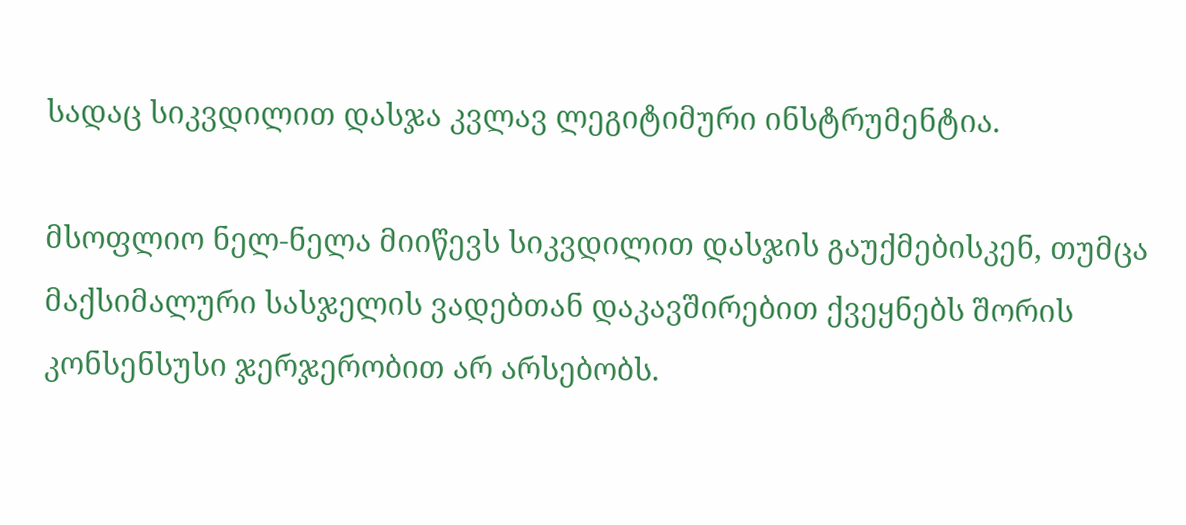სადაც სიკვდილით დასჯა კვლავ ლეგიტიმური ინსტრუმენტია.

მსოფლიო ნელ-ნელა მიიწევს სიკვდილით დასჯის გაუქმებისკენ, თუმცა მაქსიმალური სასჯელის ვადებთან დაკავშირებით ქვეყნებს შორის კონსენსუსი ჯერჯერობით არ არსებობს.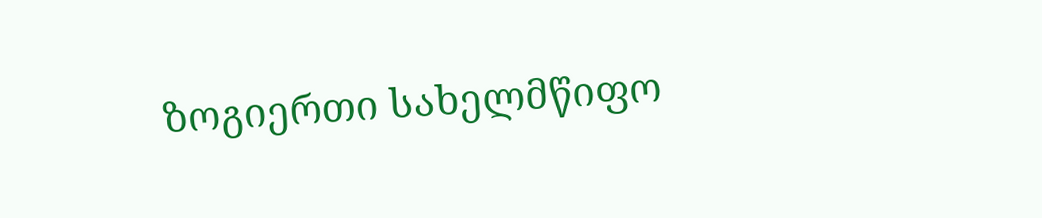ზოგიერთი სახელმწიფო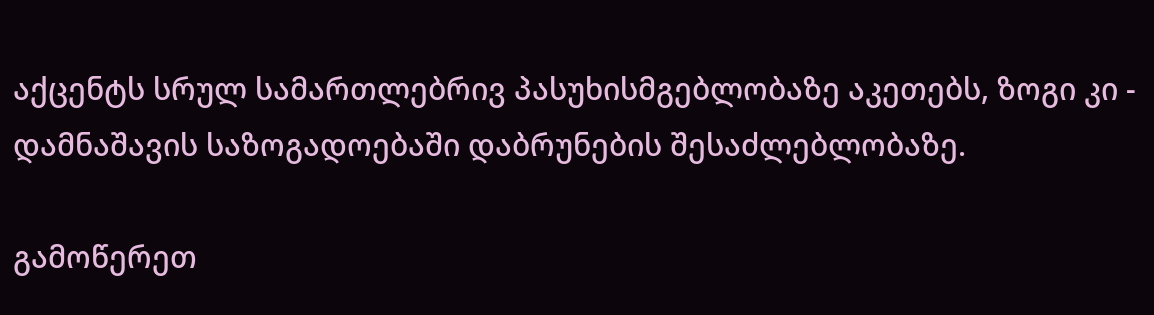აქცენტს სრულ სამართლებრივ პასუხისმგებლობაზე აკეთებს, ზოგი კი - დამნაშავის საზოგადოებაში დაბრუნების შესაძლებლობაზე.

გამოწერეთ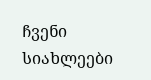ჩვენი სიახლეები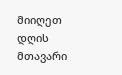მიიღეთ დღის მთავარი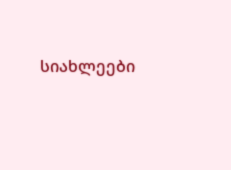სიახლეები